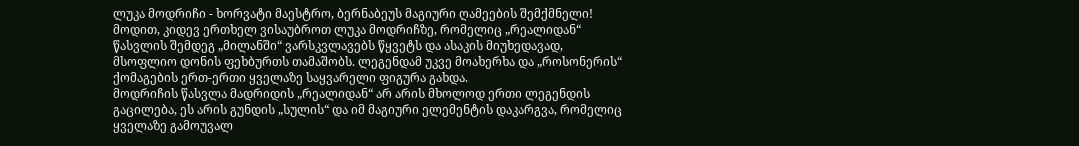ლუკა მოდრიჩი - ხორვატი მაესტრო, ბერნაბეუს მაგიური ღამეების შემქმნელი!
მოდით, კიდევ ერთხელ ვისაუბროთ ლუკა მოდრიჩზე, რომელიც „რეალიდან“ წასვლის შემდეგ „მილანში“ ვარსკვლავებს წყვეტს და ასაკის მიუხედავად, მსოფლიო დონის ფეხბურთს თამაშობს. ლეგენდამ უკვე მოახერხა და „როსონერის“ ქომაგების ერთ-ერთი ყველაზე საყვარელი ფიგურა გახდა.
მოდრიჩის წასვლა მადრიდის „რეალიდან“ არ არის მხოლოდ ერთი ლეგენდის გაცილება, ეს არის გუნდის „სულის“ და იმ მაგიური ელემენტის დაკარგვა, რომელიც ყველაზე გამოუვალ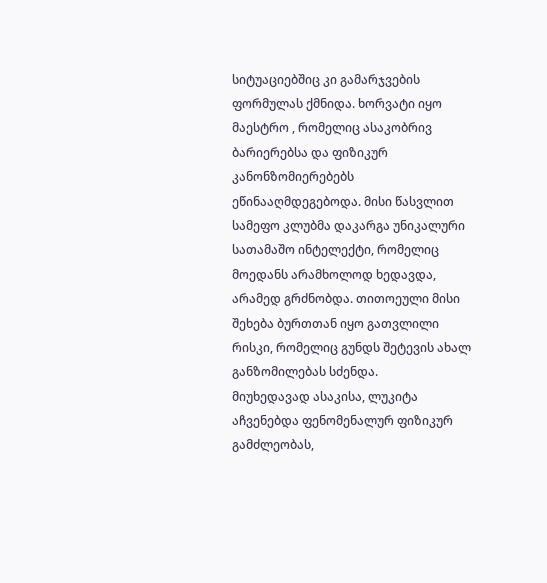სიტუაციებშიც კი გამარჯვების ფორმულას ქმნიდა. ხორვატი იყო მაესტრო , რომელიც ასაკობრივ ბარიერებსა და ფიზიკურ კანონზომიერებებს ეწინააღმდეგებოდა. მისი წასვლით სამეფო კლუბმა დაკარგა უნიკალური სათამაშო ინტელექტი, რომელიც მოედანს არამხოლოდ ხედავდა, არამედ გრძნობდა. თითოეული მისი შეხება ბურთთან იყო გათვლილი რისკი, რომელიც გუნდს შეტევის ახალ განზომილებას სძენდა.
მიუხედავად ასაკისა, ლუკიტა აჩვენებდა ფენომენალურ ფიზიკურ გამძლეობას,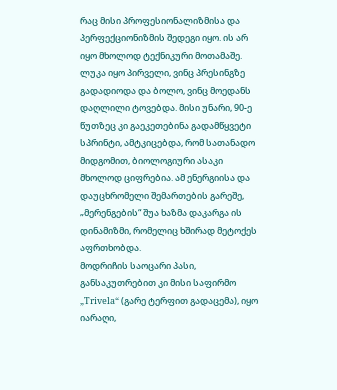რაც მისი პროფესიონალიზმისა და პერფექციონიზმის შედეგი იყო. ის არ იყო მხოლოდ ტექნიკური მოთამაშე. ლუკა იყო პირველი, ვინც პრესინგზე გადადიოდა და ბოლო, ვინც მოედანს დაღლილი ტოვებდა. მისი უნარი, 90-ე წუთზეც კი გაეკეთებინა გადამწყვეტი სპრინტი, ამტკიცებდა, რომ სათანადო მიდგომით, ბიოლოგიური ასაკი მხოლოდ ციფრებია. ამ ენერგიისა და დაუცხრომელი შემართების გარეშე, „მერენგების“ შუა ხაზმა დაკარგა ის დინამიზმი, რომელიც ხშირად მეტოქეს აფრთხობდა.
მოდრიჩის საოცარი პასი, განსაკუთრებით კი მისი საფირმო „Trivela“ (გარე ტერფით გადაცემა), იყო იარაღი,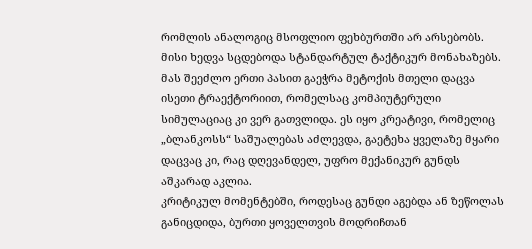რომლის ანალოგიც მსოფლიო ფეხბურთში არ არსებობს. მისი ხედვა სცდებოდა სტანდარტულ ტაქტიკურ მონახაზებს. მას შეეძლო ერთი პასით გაეჭრა მეტოქის მთელი დაცვა ისეთი ტრაექტორიით, რომელსაც კომპიუტერული სიმულაციაც კი ვერ გათვლიდა. ეს იყო კრეატივი, რომელიც „ბლანკოსს“ საშუალებას აძლევდა, გაეტეხა ყველაზე მყარი დაცვაც კი, რაც დღევანდელ, უფრო მექანიკურ გუნდს აშკარად აკლია.
კრიტიკულ მომენტებში, როდესაც გუნდი აგებდა ან ზეწოლას განიცდიდა, ბურთი ყოველთვის მოდრიჩთან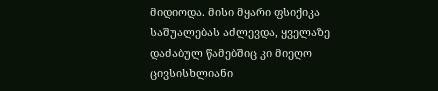მიდიოდა. მისი მყარი ფსიქიკა საშუალებას აძლევდა, ყველაზე დაძაბულ წამებშიც კი მიეღო ცივსისხლიანი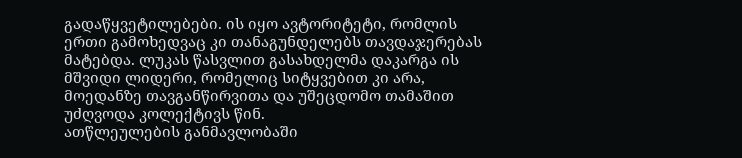გადაწყვეტილებები. ის იყო ავტორიტეტი, რომლის ერთი გამოხედვაც კი თანაგუნდელებს თავდაჯერებას მატებდა. ლუკას წასვლით გასახდელმა დაკარგა ის მშვიდი ლიდერი, რომელიც სიტყვებით კი არა, მოედანზე თავგანწირვითა და უშეცდომო თამაშით უძღვოდა კოლექტივს წინ.
ათწლეულების განმავლობაში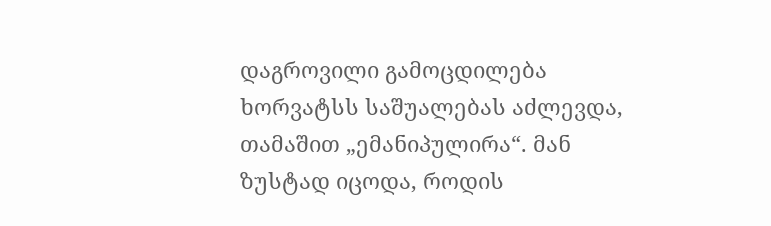დაგროვილი გამოცდილება ხორვატსს საშუალებას აძლევდა, თამაშით „ემანიპულირა“. მან ზუსტად იცოდა, როდის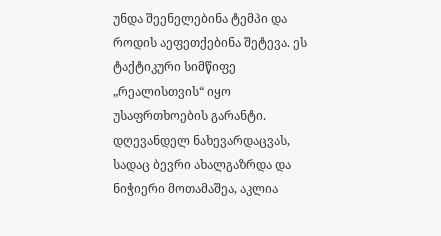უნდა შეენელებინა ტემპი და როდის აეფეთქებინა შეტევა. ეს ტაქტიკური სიმწიფე „რეალისთვის“ იყო უსაფრთხოების გარანტი. დღევანდელ ნახევარდაცვას, სადაც ბევრი ახალგაზრდა და ნიჭიერი მოთამაშეა, აკლია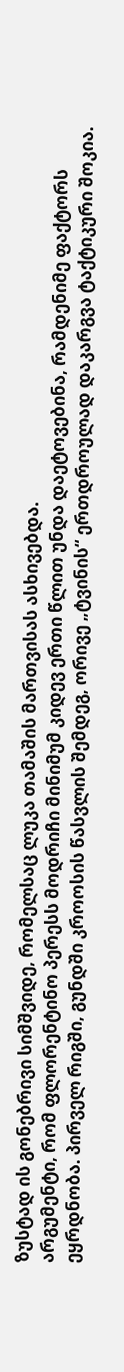ზუსტად ის გონებრივი სიმშვიდე, რომელსაც ლუკა თამაშის მართვისას ასხივებდა.
არგუმენტი, რომ ფლორენტინო პერესს მოდრიჩი მინიმუმ კიდევ ერთი წლით უნდა დაეტოვებინა, რამდენიმე ფაქტორს ეყრდნობა. პირველ რიგში, გუნდში კროოსის წასვლის შემდეგ, ორივე „ტვინის“ ერთდროულად დაკარგვა ტაქტიკური შოკია.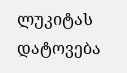ლუკიტას დატოვება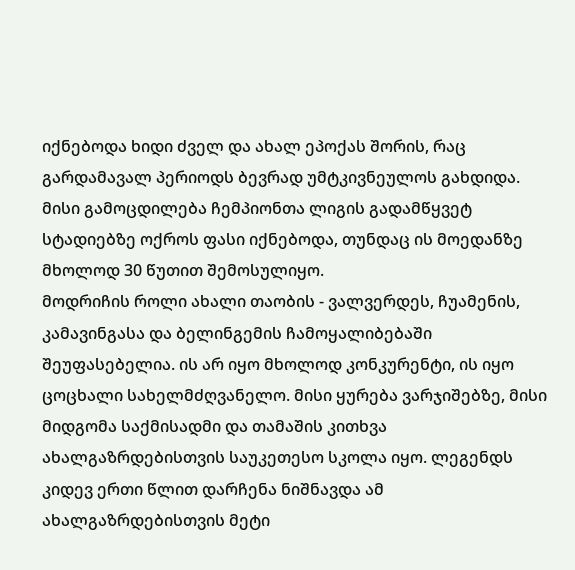იქნებოდა ხიდი ძველ და ახალ ეპოქას შორის, რაც გარდამავალ პერიოდს ბევრად უმტკივნეულოს გახდიდა. მისი გამოცდილება ჩემპიონთა ლიგის გადამწყვეტ სტადიებზე ოქროს ფასი იქნებოდა, თუნდაც ის მოედანზე მხოლოდ 30 წუთით შემოსულიყო.
მოდრიჩის როლი ახალი თაობის - ვალვერდეს, ჩუამენის, კამავინგასა და ბელინგემის ჩამოყალიბებაში შეუფასებელია. ის არ იყო მხოლოდ კონკურენტი, ის იყო ცოცხალი სახელმძღვანელო. მისი ყურება ვარჯიშებზე, მისი მიდგომა საქმისადმი და თამაშის კითხვა ახალგაზრდებისთვის საუკეთესო სკოლა იყო. ლეგენდს კიდევ ერთი წლით დარჩენა ნიშნავდა ამ ახალგაზრდებისთვის მეტი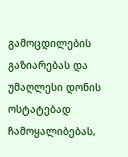გამოცდილების გაზიარებას და უმაღლესი დონის ოსტატებად ჩამოყალიბებას,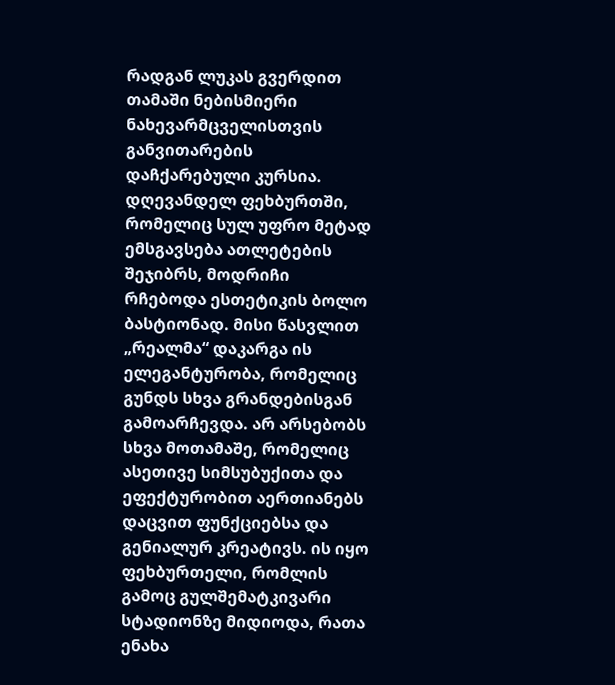რადგან ლუკას გვერდით თამაში ნებისმიერი ნახევარმცველისთვის განვითარების დაჩქარებული კურსია.
დღევანდელ ფეხბურთში, რომელიც სულ უფრო მეტად ემსგავსება ათლეტების შეჯიბრს, მოდრიჩი რჩებოდა ესთეტიკის ბოლო ბასტიონად. მისი წასვლით „რეალმა“ დაკარგა ის ელეგანტურობა, რომელიც გუნდს სხვა გრანდებისგან გამოარჩევდა. არ არსებობს სხვა მოთამაშე, რომელიც ასეთივე სიმსუბუქითა და ეფექტურობით აერთიანებს დაცვით ფუნქციებსა და გენიალურ კრეატივს. ის იყო ფეხბურთელი, რომლის გამოც გულშემატკივარი სტადიონზე მიდიოდა, რათა ენახა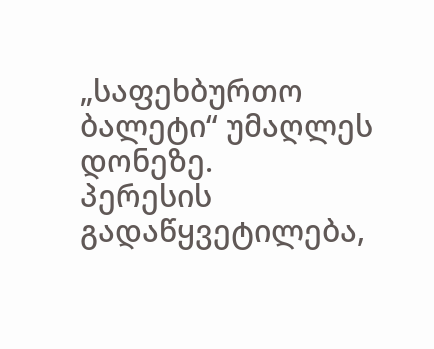„საფეხბურთო ბალეტი“ უმაღლეს დონეზე.
პერესის გადაწყვეტილება,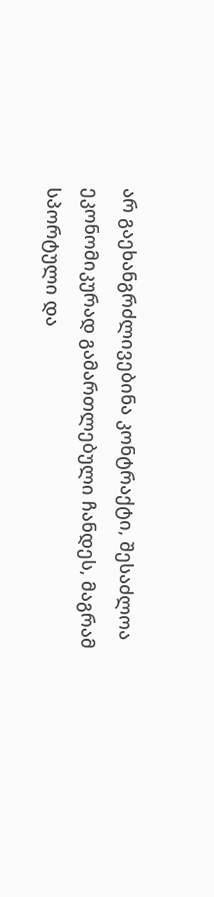არ გაეხანგრძლივებინა კონტრაქტი, შესაძლოა ეკონომიკურად გამართლებული ჩანდეს, მაგრამ სპორტული და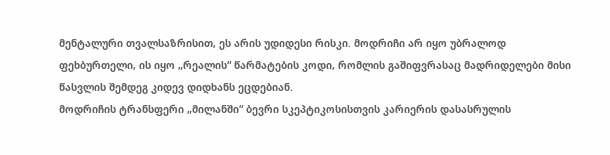მენტალური თვალსაზრისით, ეს არის უდიდესი რისკი. მოდრიჩი არ იყო უბრალოდ ფეხბურთელი, ის იყო „რეალის“ წარმატების კოდი, რომლის გაშიფვრასაც მადრიდელები მისი წასვლის შემდეგ კიდევ დიდხანს ეცდებიან.
მოდრიჩის ტრანსფერი „მილანში“ ბევრი სკეპტიკოსისთვის კარიერის დასასრულის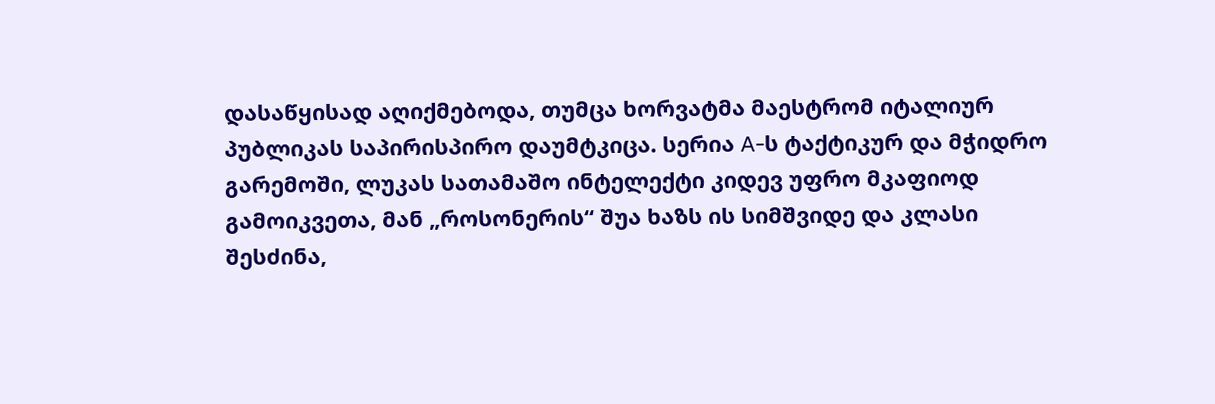დასაწყისად აღიქმებოდა, თუმცა ხორვატმა მაესტრომ იტალიურ პუბლიკას საპირისპირო დაუმტკიცა. სერია A-ს ტაქტიკურ და მჭიდრო გარემოში, ლუკას სათამაშო ინტელექტი კიდევ უფრო მკაფიოდ გამოიკვეთა, მან „როსონერის“ შუა ხაზს ის სიმშვიდე და კლასი შესძინა,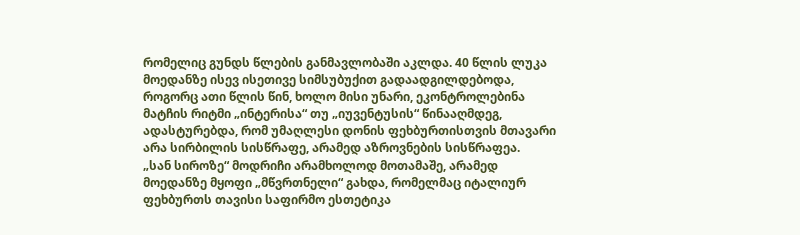რომელიც გუნდს წლების განმავლობაში აკლდა. 40 წლის ლუკა მოედანზე ისევ ისეთივე სიმსუბუქით გადაადგილდებოდა, როგორც ათი წლის წინ, ხოლო მისი უნარი, ეკონტროლებინა მატჩის რიტმი „ინტერისა“ თუ „იუვენტუსის“ წინააღმდეგ, ადასტურებდა, რომ უმაღლესი დონის ფეხბურთისთვის მთავარი არა სირბილის სისწრაფე, არამედ აზროვნების სისწრაფეა.
„სან სიროზე“ მოდრიჩი არამხოლოდ მოთამაშე, არამედ მოედანზე მყოფი „მწვრთნელი“ გახდა, რომელმაც იტალიურ ფეხბურთს თავისი საფირმო ესთეტიკა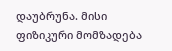დაუბრუნა. მისი ფიზიკური მომზადება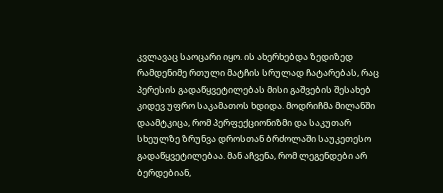კვლავაც საოცარი იყო. ის ახერხებდა ზედიზედ რამდენიმე რთული მატჩის სრულად ჩატარებას, რაც პერესის გადაწყვეტილებას მისი გაშვების შესახებ კიდევ უფრო საკამათოს ხდიდა. მოდრიჩმა მილანში დაამტკიცა, რომ პერფექციონიზმი და საკუთარ სხეულზე ზრუნვა დროსთან ბრძოლაში საუკეთესო გადაწყვეტილებაა. მან აჩვენა, რომ ლეგენდები არ ბერდებიან,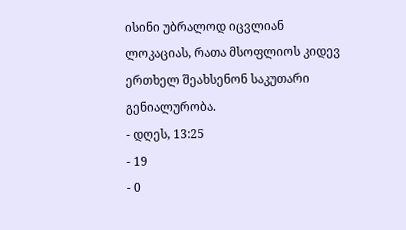ისინი უბრალოდ იცვლიან ლოკაციას, რათა მსოფლიოს კიდევ ერთხელ შეახსენონ საკუთარი გენიალურობა.
- დღეს, 13:25
- 19
- 0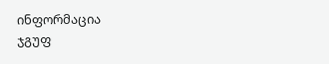ინფორმაცია
ჯგუფ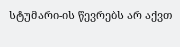სტუმარი-ის წევრებს არ აქვთ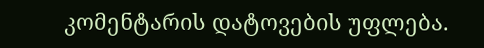კომენტარის დატოვების უფლება.